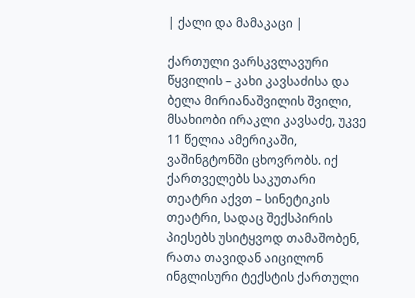| ქალი და მამაკაცი |

ქართული ვარსკვლავური წყვილის – კახი კავსაძისა და ბელა მირიანაშვილის შვილი, მსახიობი ირაკლი კავსაძე, უკვე 11 წელია ამერიკაში, ვაშინგტონში ცხოვრობს. იქ ქართველებს საკუთარი თეატრი აქვთ – სინეტიკის თეატრი, სადაც შექსპირის პიესებს უსიტყვოდ თამაშობენ, რათა თავიდან აიცილონ ინგლისური ტექსტის ქართული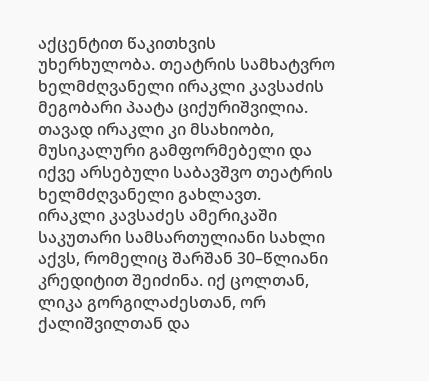აქცენტით წაკითხვის უხერხულობა. თეატრის სამხატვრო ხელმძღვანელი ირაკლი კავსაძის მეგობარი პაატა ციქურიშვილია. თავად ირაკლი კი მსახიობი, მუსიკალური გამფორმებელი და იქვე არსებული საბავშვო თეატრის ხელმძღვანელი გახლავთ.
ირაკლი კავსაძეს ამერიკაში საკუთარი სამსართულიანი სახლი აქვს, რომელიც შარშან 30–წლიანი კრედიტით შეიძინა. იქ ცოლთან, ლიკა გორგილაძესთან, ორ ქალიშვილთან და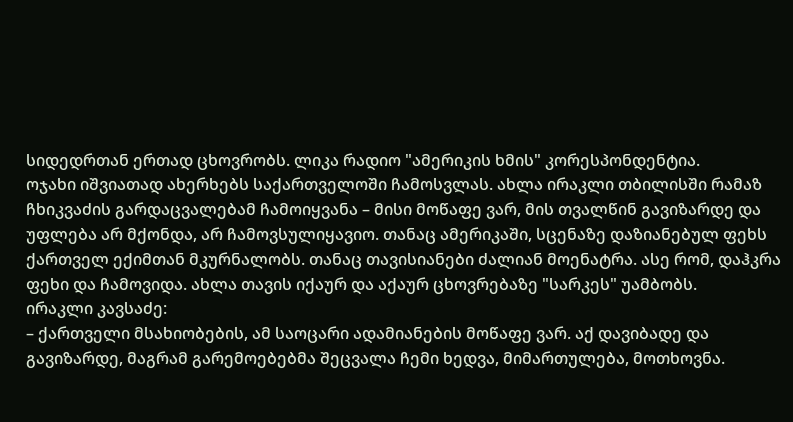სიდედრთან ერთად ცხოვრობს. ლიკა რადიო "ამერიკის ხმის" კორესპონდენტია.
ოჯახი იშვიათად ახერხებს საქართველოში ჩამოსვლას. ახლა ირაკლი თბილისში რამაზ ჩხიკვაძის გარდაცვალებამ ჩამოიყვანა – მისი მოწაფე ვარ, მის თვალწინ გავიზარდე და უფლება არ მქონდა, არ ჩამოვსულიყავიო. თანაც ამერიკაში, სცენაზე დაზიანებულ ფეხს ქართველ ექიმთან მკურნალობს. თანაც თავისიანები ძალიან მოენატრა. ასე რომ, დაჰკრა ფეხი და ჩამოვიდა. ახლა თავის იქაურ და აქაურ ცხოვრებაზე "სარკეს" უამბობს.
ირაკლი კავსაძე:
– ქართველი მსახიობების, ამ საოცარი ადამიანების მოწაფე ვარ. აქ დავიბადე და გავიზარდე, მაგრამ გარემოებებმა შეცვალა ჩემი ხედვა, მიმართულება, მოთხოვნა.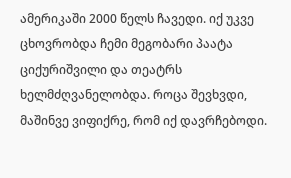ამერიკაში 2000 წელს ჩავედი. იქ უკვე ცხოვრობდა ჩემი მეგობარი პაატა ციქურიშვილი და თეატრს ხელმძღვანელობდა. როცა შევხვდი, მაშინვე ვიფიქრე, რომ იქ დავრჩებოდი.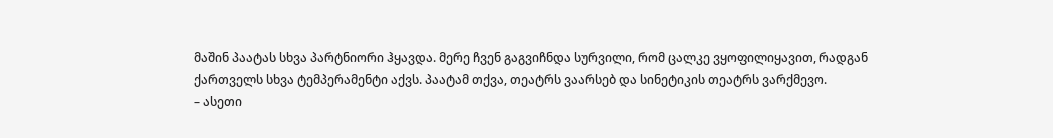მაშინ პაატას სხვა პარტნიორი ჰყავდა. მერე ჩვენ გაგვიჩნდა სურვილი, რომ ცალკე ვყოფილიყავით, რადგან ქართველს სხვა ტემპერამენტი აქვს. პაატამ თქვა, თეატრს ვაარსებ და სინეტიკის თეატრს ვარქმევო.
– ასეთი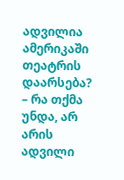ადვილია ამერიკაში თეატრის დაარსება?
– რა თქმა უნდა, არ არის ადვილი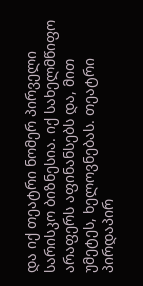და იქ თეატრი ნომერ პირველი სარისკო ბიზნესია. იქ სახელმწიფო არაფერს აფინანსებს და, მით უმეტეს, ხელოვნებას. თეატრი პირდაპირ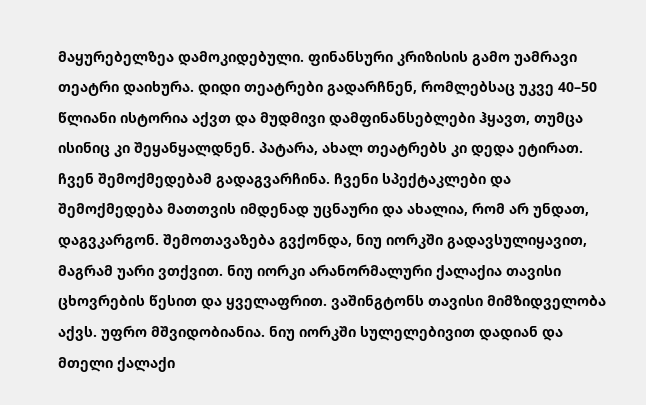მაყურებელზეა დამოკიდებული. ფინანსური კრიზისის გამო უამრავი თეატრი დაიხურა. დიდი თეატრები გადარჩნენ, რომლებსაც უკვე 40–50 წლიანი ისტორია აქვთ და მუდმივი დამფინანსებლები ჰყავთ, თუმცა ისინიც კი შეყანყალდნენ. პატარა, ახალ თეატრებს კი დედა ეტირათ. ჩვენ შემოქმედებამ გადაგვარჩინა. ჩვენი სპექტაკლები და შემოქმედება მათთვის იმდენად უცნაური და ახალია, რომ არ უნდათ, დაგვკარგონ. შემოთავაზება გვქონდა, ნიუ იორკში გადავსულიყავით, მაგრამ უარი ვთქვით. ნიუ იორკი არანორმალური ქალაქია თავისი ცხოვრების წესით და ყველაფრით. ვაშინგტონს თავისი მიმზიდველობა აქვს. უფრო მშვიდობიანია. ნიუ იორკში სულელებივით დადიან და მთელი ქალაქი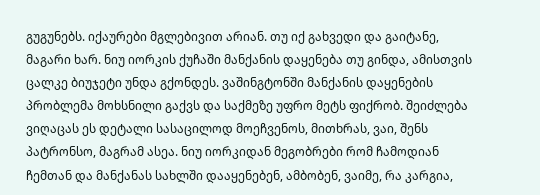გუგუნებს. იქაურები მგლებივით არიან. თუ იქ გახვედი და გაიტანე, მაგარი ხარ. ნიუ იორკის ქუჩაში მანქანის დაყენება თუ გინდა, ამისთვის ცალკე ბიუჯეტი უნდა გქონდეს. ვაშინგტონში მანქანის დაყენების პრობლემა მოხსნილი გაქვს და საქმეზე უფრო მეტს ფიქრობ. შეიძლება ვიღაცას ეს დეტალი სასაცილოდ მოეჩვენოს, მითხრას, ვაი, შენს პატრონსო, მაგრამ ასეა. ნიუ იორკიდან მეგობრები რომ ჩამოდიან ჩემთან და მანქანას სახლში დააყენებენ, ამბობენ, ვაიმე, რა კარგია,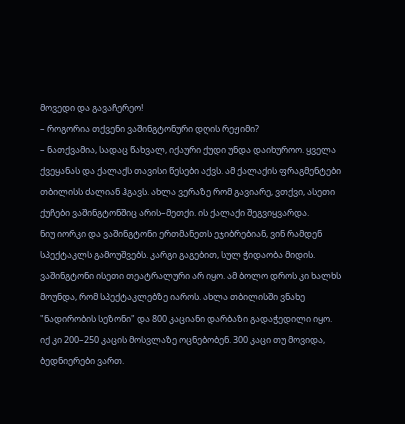მოვედი და გავაჩერეო!
– როგორია თქვენი ვაშინგტონური დღის რეჟიმი?
– ნათქვამია, სადაც წახვალ, იქაური ქუდი უნდა დაიხუროო. ყველა ქვეყანას და ქალაქს თავისი წესები აქვს. ამ ქალაქის ფრაგმენტები თბილისს ძალიან ჰგავს. ახლა ვერაზე რომ გავიარე, ვთქვი, ასეთი ქუჩები ვაშინგტონშიც არის–მეთქი. ის ქალაქი შეგვიყვარდა.
ნიუ იორკი და ვაშინგტონი ერთმანეთს ეჯიბრებიან, ვინ რამდენ სპექტაკლს გამოუშვებს. კარგი გაგებით, სულ ჭიდაობა მიდის. ვაშინგტონი ისეთი თეატრალური არ იყო. ამ ბოლო დროს კი ხალხს მოუნდა, რომ სპექტაკლებზე იაროს. ახლა თბილისში ვნახე "ნადირობის სეზონი" და 800 კაციანი დარბაზი გადაჭედილი იყო. იქ კი 200–250 კაცის მოსვლაზე ოცნებობენ. 300 კაცი თუ მოვიდა, ბედნიერები ვართ.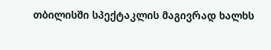თბილისში სპექტაკლის მაგივრად ხალხს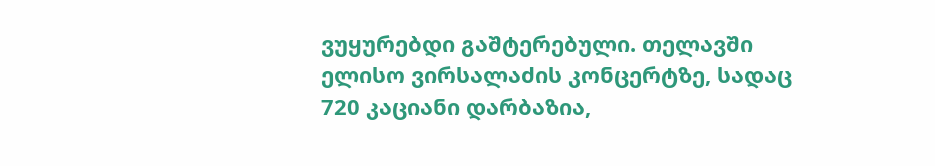ვუყურებდი გაშტერებული. თელავში ელისო ვირსალაძის კონცერტზე, სადაც 720 კაციანი დარბაზია,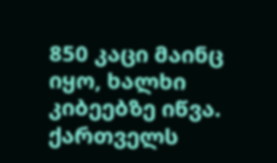850 კაცი მაინც იყო, ხალხი კიბეებზე იწვა. ქართველს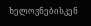ხელოვნებისკენ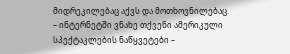მიდრეკილებაც აქვს და მოთხოვნილებაც.
– ინტერნეტში ვნახე თქვენი ამერიკული სპექტაკლების ნაწყვეტები –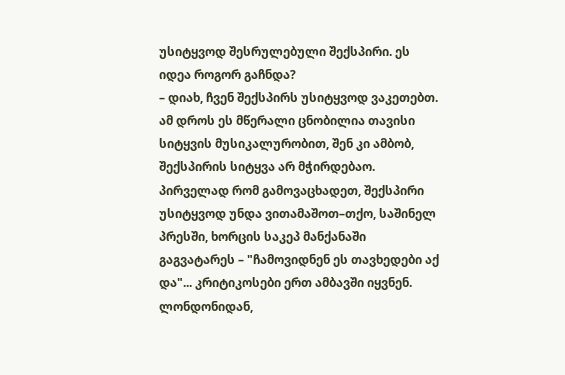უსიტყვოდ შესრულებული შექსპირი. ეს იდეა როგორ გაჩნდა?
– დიახ, ჩვენ შექსპირს უსიტყვოდ ვაკეთებთ. ამ დროს ეს მწერალი ცნობილია თავისი სიტყვის მუსიკალურობით, შენ კი ამბობ, შექსპირის სიტყვა არ მჭირდებაო. პირველად რომ გამოვაცხადეთ, შექსპირი უსიტყვოდ უნდა ვითამაშოთ–თქო, საშინელ პრესში, ხორცის საკეპ მანქანაში გაგვატარეს – "ჩამოვიდნენ ეს თავხედები აქ და"... კრიტიკოსები ერთ ამბავში იყვნენ. ლონდონიდან,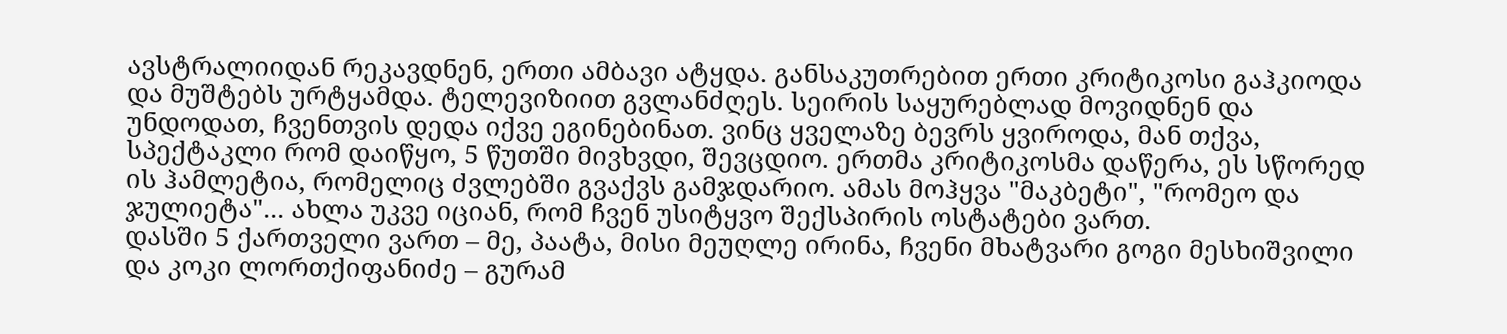ავსტრალიიდან რეკავდნენ, ერთი ამბავი ატყდა. განსაკუთრებით ერთი კრიტიკოსი გაჰკიოდა და მუშტებს ურტყამდა. ტელევიზიით გვლანძღეს. სეირის საყურებლად მოვიდნენ და უნდოდათ, ჩვენთვის დედა იქვე ეგინებინათ. ვინც ყველაზე ბევრს ყვიროდა, მან თქვა, სპექტაკლი რომ დაიწყო, 5 წუთში მივხვდი, შევცდიო. ერთმა კრიტიკოსმა დაწერა, ეს სწორედ ის ჰამლეტია, რომელიც ძვლებში გვაქვს გამჯდარიო. ამას მოჰყვა "მაკბეტი", "რომეო და ჯულიეტა"... ახლა უკვე იციან, რომ ჩვენ უსიტყვო შექსპირის ოსტატები ვართ.
დასში 5 ქართველი ვართ – მე, პაატა, მისი მეუღლე ირინა, ჩვენი მხატვარი გოგი მესხიშვილი და კოკი ლორთქიფანიძე – გურამ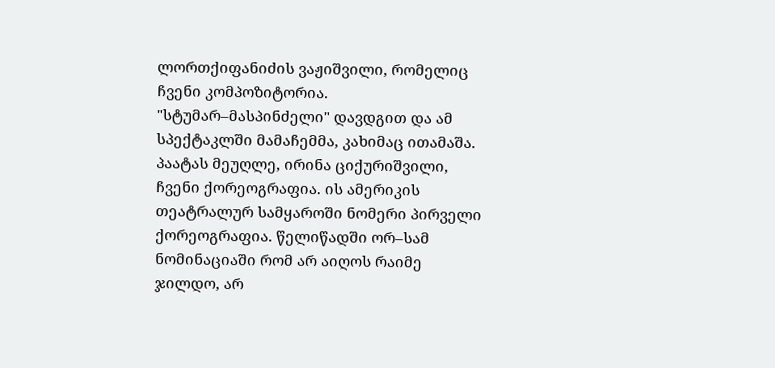ლორთქიფანიძის ვაჟიშვილი, რომელიც ჩვენი კომპოზიტორია.
"სტუმარ–მასპინძელი" დავდგით და ამ სპექტაკლში მამაჩემმა, კახიმაც ითამაშა. პაატას მეუღლე, ირინა ციქურიშვილი, ჩვენი ქორეოგრაფია. ის ამერიკის თეატრალურ სამყაროში ნომერი პირველი ქორეოგრაფია. წელიწადში ორ–სამ ნომინაციაში რომ არ აიღოს რაიმე ჯილდო, არ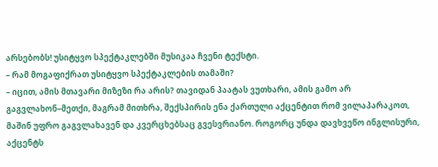არსებობს! უსიტყვო სპექტაკლებში მუსიკაა ჩვენი ტექსტი.
– რამ მოგაფიქრათ უსიტყვო სპექტაკლების თამაში?
– იცით, ამის მთავარი მიზეზი რა არის? თავიდან პაატას ვუთხარი, ამის გამო არ გაგვლახონ–მეთქი, მაგრამ მითხრა, შექსპირის ენა ქართული აქცენტით რომ ვილაპარაკოთ, მაშინ უფრო გაგვლახავენ და კვერცხებსაც გვესვრიანო. როგორც უნდა დავხვეწო ინგლისური, აქცენტს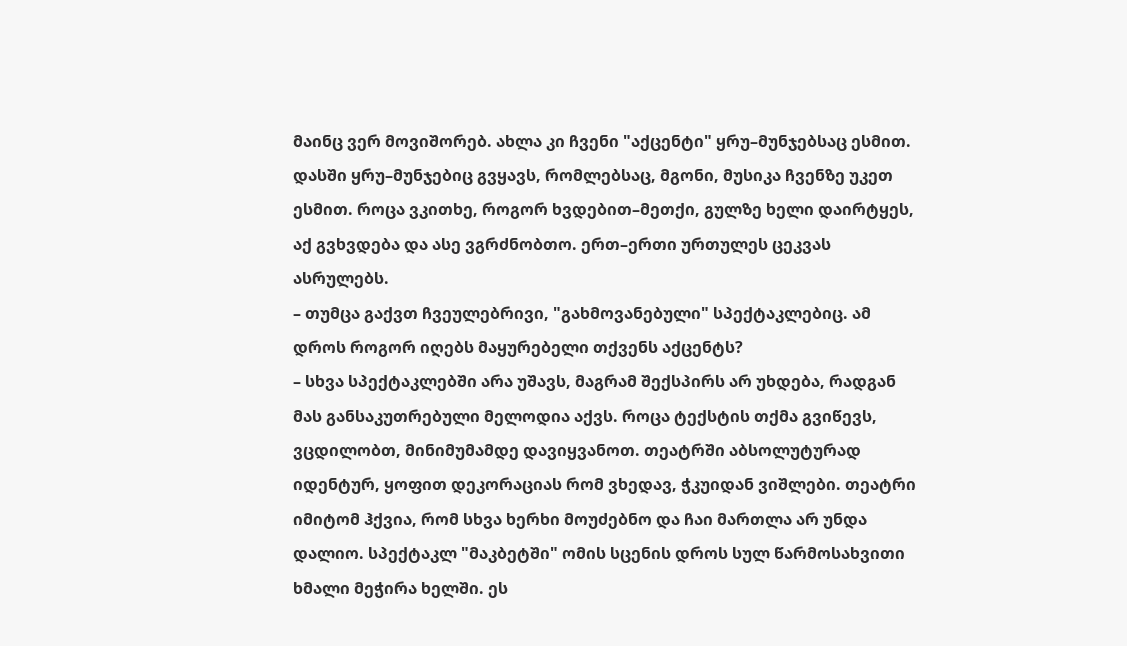მაინც ვერ მოვიშორებ. ახლა კი ჩვენი "აქცენტი" ყრუ–მუნჯებსაც ესმით. დასში ყრუ–მუნჯებიც გვყავს, რომლებსაც, მგონი, მუსიკა ჩვენზე უკეთ ესმით. როცა ვკითხე, როგორ ხვდებით–მეთქი, გულზე ხელი დაირტყეს, აქ გვხვდება და ასე ვგრძნობთო. ერთ–ერთი ურთულეს ცეკვას ასრულებს.
– თუმცა გაქვთ ჩვეულებრივი, "გახმოვანებული" სპექტაკლებიც. ამ დროს როგორ იღებს მაყურებელი თქვენს აქცენტს?
– სხვა სპექტაკლებში არა უშავს, მაგრამ შექსპირს არ უხდება, რადგან მას განსაკუთრებული მელოდია აქვს. როცა ტექსტის თქმა გვიწევს, ვცდილობთ, მინიმუმამდე დავიყვანოთ. თეატრში აბსოლუტურად იდენტურ, ყოფით დეკორაციას რომ ვხედავ, ჭკუიდან ვიშლები. თეატრი იმიტომ ჰქვია, რომ სხვა ხერხი მოუძებნო და ჩაი მართლა არ უნდა დალიო. სპექტაკლ "მაკბეტში" ომის სცენის დროს სულ წარმოსახვითი ხმალი მეჭირა ხელში. ეს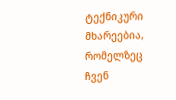ტექნიკური მხარეებია, რომელზეც ჩვენ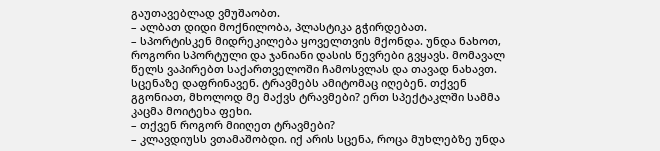გაუთავებლად ვმუშაობთ.
– ალბათ დიდი მოქნილობა, პლასტიკა გჭირდებათ.
– სპორტისკენ მიდრეკილება ყოველთვის მქონდა. უნდა ნახოთ, როგორი სპორტული და ჯანიანი დასის წევრები გვყავს. მომავალ წელს ვაპირებთ საქართველოში ჩამოსვლას და თავად ნახავთ. სცენაზე დაფრინავენ. ტრავმებს ამიტომაც იღებენ. თქვენ გგონიათ, მხოლოდ მე მაქვს ტრავმები? ერთ სპექტაკლში სამმა კაცმა მოიტეხა ფეხი.
– თქვენ როგორ მიიღეთ ტრავმები?
– კლავდიუსს ვთამაშობდი. იქ არის სცენა, როცა მუხლებზე უნდა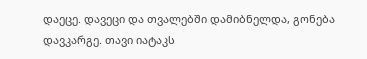დაეცე. დავეცი და თვალებში დამიბნელდა, გონება დავკარგე. თავი იატაკს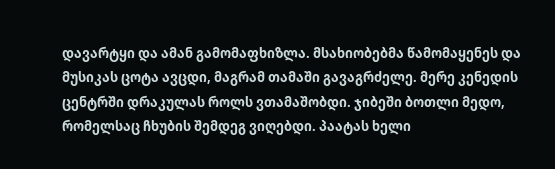დავარტყი და ამან გამომაფხიზლა. მსახიობებმა წამომაყენეს და მუსიკას ცოტა ავცდი, მაგრამ თამაში გავაგრძელე. მერე კენედის ცენტრში დრაკულას როლს ვთამაშობდი. ჯიბეში ბოთლი მედო, რომელსაც ჩხუბის შემდეგ ვიღებდი. პაატას ხელი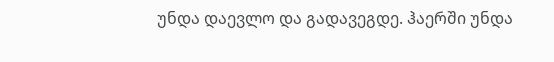უნდა დაევლო და გადავეგდე. ჰაერში უნდა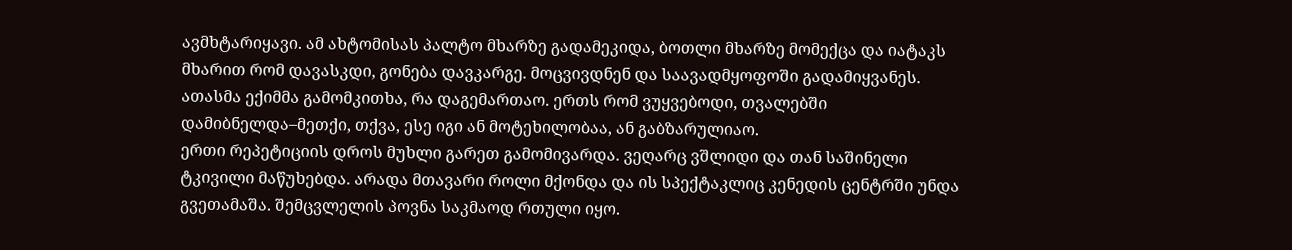ავმხტარიყავი. ამ ახტომისას პალტო მხარზე გადამეკიდა, ბოთლი მხარზე მომექცა და იატაკს მხარით რომ დავასკდი, გონება დავკარგე. მოცვივდნენ და საავადმყოფოში გადამიყვანეს. ათასმა ექიმმა გამომკითხა, რა დაგემართაო. ერთს რომ ვუყვებოდი, თვალებში დამიბნელდა–მეთქი, თქვა, ესე იგი ან მოტეხილობაა, ან გაბზარულიაო.
ერთი რეპეტიციის დროს მუხლი გარეთ გამომივარდა. ვეღარც ვშლიდი და თან საშინელი ტკივილი მაწუხებდა. არადა მთავარი როლი მქონდა და ის სპექტაკლიც კენედის ცენტრში უნდა გვეთამაშა. შემცვლელის პოვნა საკმაოდ რთული იყო.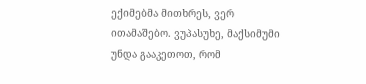ექიმებმა მითხრეს, ვერ ითამაშებო. ვუპასუხე, მაქსიმუმი უნდა გააკეთოთ, რომ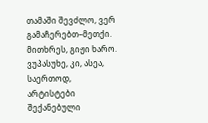თამაში შევძლო, ვერ გამაჩერებთ–მეთქი. მითხრეს, გიჟი ხარო. ვუპასუხე, კი, ასეა, საერთოდ, არტისტები შექანებული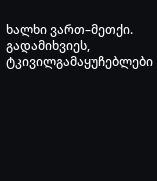ხალხი ვართ–მეთქი. გადამიხვიეს, ტკივილგამაყუჩებლები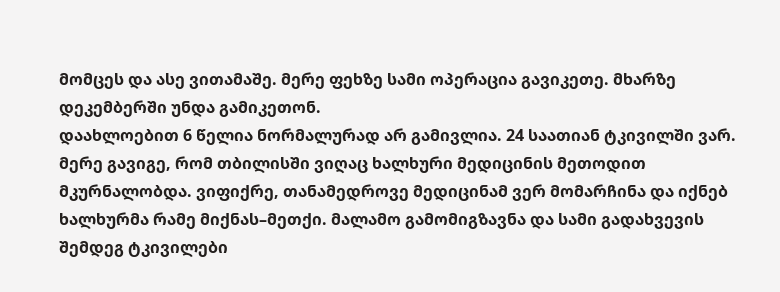მომცეს და ასე ვითამაშე. მერე ფეხზე სამი ოპერაცია გავიკეთე. მხარზე დეკემბერში უნდა გამიკეთონ.
დაახლოებით 6 წელია ნორმალურად არ გამივლია. 24 საათიან ტკივილში ვარ. მერე გავიგე, რომ თბილისში ვიღაც ხალხური მედიცინის მეთოდით მკურნალობდა. ვიფიქრე, თანამედროვე მედიცინამ ვერ მომარჩინა და იქნებ ხალხურმა რამე მიქნას–მეთქი. მალამო გამომიგზავნა და სამი გადახვევის შემდეგ ტკივილები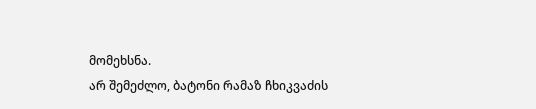მომეხსნა.
არ შემეძლო, ბატონი რამაზ ჩხიკვაძის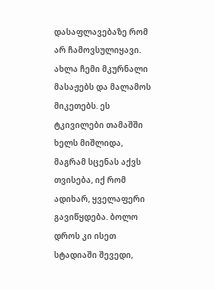დასაფლავებაზე რომ არ ჩამოვსულიყავი. ახლა ჩემი მკურნალი მასაჟებს და მალამოს მიკეთებს. ეს ტკივილები თამაშში ხელს მიშლიდა, მაგრამ სცენას აქვს თვისება, იქ რომ ადიხარ, ყველაფერი გავიწყდება. ბოლო დროს კი ისეთ სტადიაში შევედი,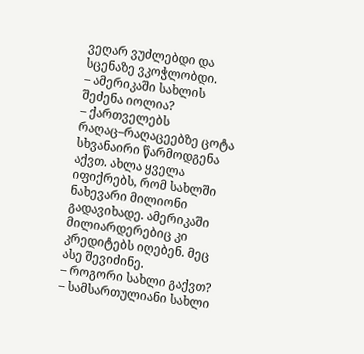ვეღარ ვუძლებდი და სცენაზე ვკოჭლობდი.
– ამერიკაში სახლის შეძენა იოლია?
– ქართველებს რაღაც–რაღაცეებზე ცოტა სხვანაირი წარმოდგენა აქვთ. ახლა ყველა იფიქრებს, რომ სახლში ნახევარი მილიონი გადავიხადე. ამერიკაში მილიარდერებიც კი კრედიტებს იღებენ. მეც ასე შევიძინე.
– როგორი სახლი გაქვთ?
– სამსართულიანი სახლი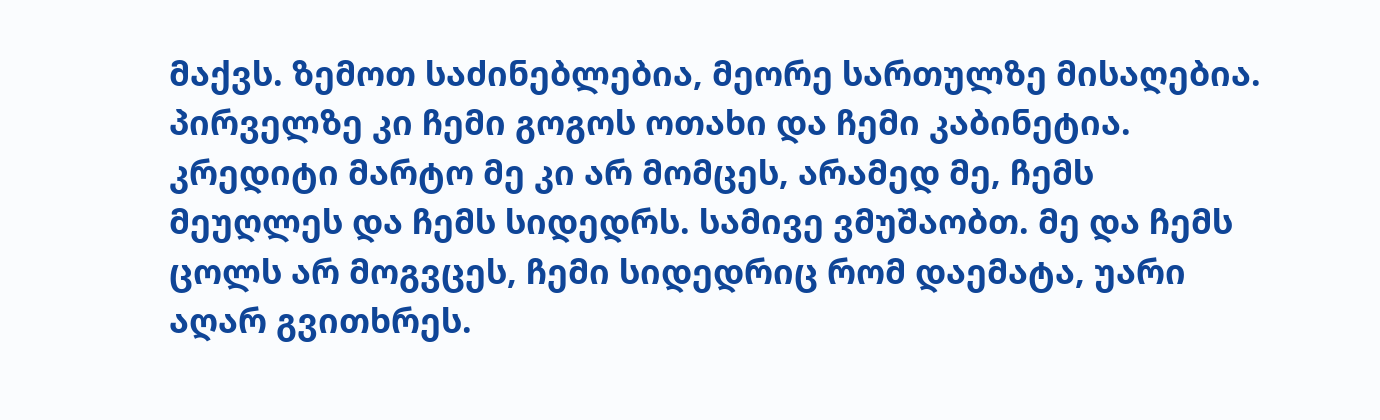მაქვს. ზემოთ საძინებლებია, მეორე სართულზე მისაღებია. პირველზე კი ჩემი გოგოს ოთახი და ჩემი კაბინეტია. კრედიტი მარტო მე კი არ მომცეს, არამედ მე, ჩემს მეუღლეს და ჩემს სიდედრს. სამივე ვმუშაობთ. მე და ჩემს ცოლს არ მოგვცეს, ჩემი სიდედრიც რომ დაემატა, უარი აღარ გვითხრეს.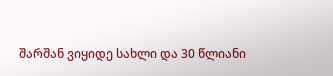შარშან ვიყიდე სახლი და 30 წლიანი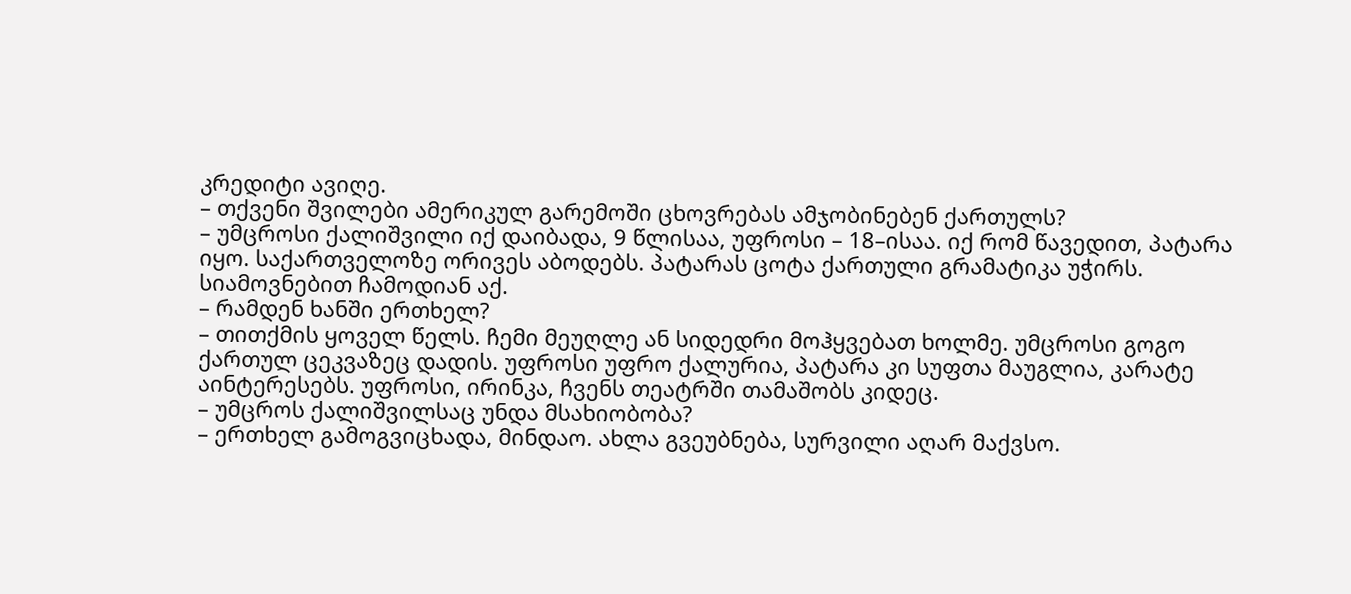კრედიტი ავიღე.
– თქვენი შვილები ამერიკულ გარემოში ცხოვრებას ამჯობინებენ ქართულს?
– უმცროსი ქალიშვილი იქ დაიბადა, 9 წლისაა, უფროსი – 18–ისაა. იქ რომ წავედით, პატარა იყო. საქართველოზე ორივეს აბოდებს. პატარას ცოტა ქართული გრამატიკა უჭირს. სიამოვნებით ჩამოდიან აქ.
– რამდენ ხანში ერთხელ?
– თითქმის ყოველ წელს. ჩემი მეუღლე ან სიდედრი მოჰყვებათ ხოლმე. უმცროსი გოგო ქართულ ცეკვაზეც დადის. უფროსი უფრო ქალურია, პატარა კი სუფთა მაუგლია, კარატე აინტერესებს. უფროსი, ირინკა, ჩვენს თეატრში თამაშობს კიდეც.
– უმცროს ქალიშვილსაც უნდა მსახიობობა?
– ერთხელ გამოგვიცხადა, მინდაო. ახლა გვეუბნება, სურვილი აღარ მაქვსო.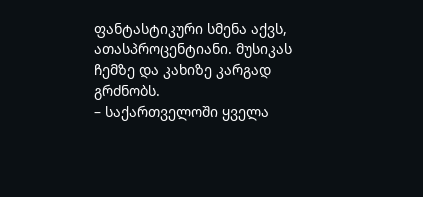ფანტასტიკური სმენა აქვს, ათასპროცენტიანი. მუსიკას ჩემზე და კახიზე კარგად გრძნობს.
– საქართველოში ყველა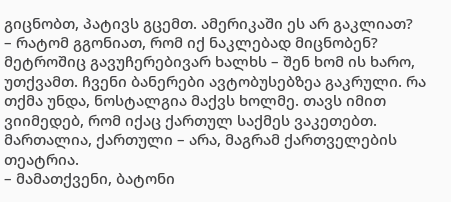გიცნობთ, პატივს გცემთ. ამერიკაში ეს არ გაკლიათ?
– რატომ გგონიათ, რომ იქ ნაკლებად მიცნობენ? მეტროშიც გავუჩერებივარ ხალხს – შენ ხომ ის ხარო, უთქვამთ. ჩვენი ბანერები ავტობუსებზეა გაკრული. რა თქმა უნდა, ნოსტალგია მაქვს ხოლმე. თავს იმით ვიიმედებ, რომ იქაც ქართულ საქმეს ვაკეთებთ. მართალია, ქართული – არა, მაგრამ ქართველების თეატრია.
– მამათქვენი, ბატონი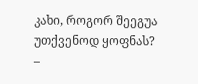კახი, როგორ შეეგუა უთქვენოდ ყოფნას?
–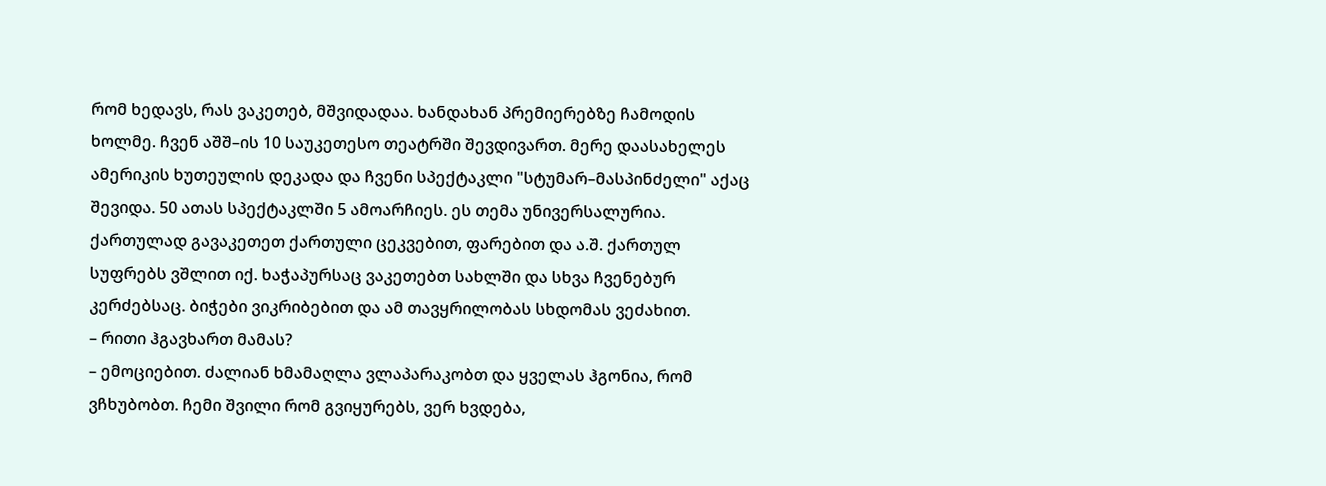რომ ხედავს, რას ვაკეთებ, მშვიდადაა. ხანდახან პრემიერებზე ჩამოდის ხოლმე. ჩვენ აშშ–ის 10 საუკეთესო თეატრში შევდივართ. მერე დაასახელეს ამერიკის ხუთეულის დეკადა და ჩვენი სპექტაკლი "სტუმარ–მასპინძელი" აქაც შევიდა. 50 ათას სპექტაკლში 5 ამოარჩიეს. ეს თემა უნივერსალურია. ქართულად გავაკეთეთ ქართული ცეკვებით, ფარებით და ა.შ. ქართულ სუფრებს ვშლით იქ. ხაჭაპურსაც ვაკეთებთ სახლში და სხვა ჩვენებურ კერძებსაც. ბიჭები ვიკრიბებით და ამ თავყრილობას სხდომას ვეძახით.
– რითი ჰგავხართ მამას?
– ემოციებით. ძალიან ხმამაღლა ვლაპარაკობთ და ყველას ჰგონია, რომ ვჩხუბობთ. ჩემი შვილი რომ გვიყურებს, ვერ ხვდება,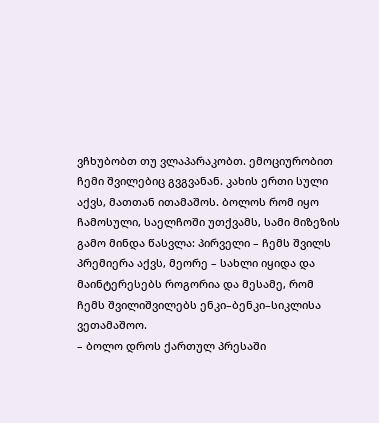ვჩხუბობთ თუ ვლაპარაკობთ. ემოციურობით ჩემი შვილებიც გვგვანან. კახის ერთი სული აქვს, მათთან ითამაშოს. ბოლოს რომ იყო ჩამოსული, საელჩოში უთქვამს, სამი მიზეზის გამო მინდა წასვლა: პირველი – ჩემს შვილს პრემიერა აქვს, მეორე – სახლი იყიდა და მაინტერესებს როგორია და მესამე, რომ ჩემს შვილიშვილებს ენკი–ბენკი–სიკლისა ვეთამაშოო.
– ბოლო დროს ქართულ პრესაში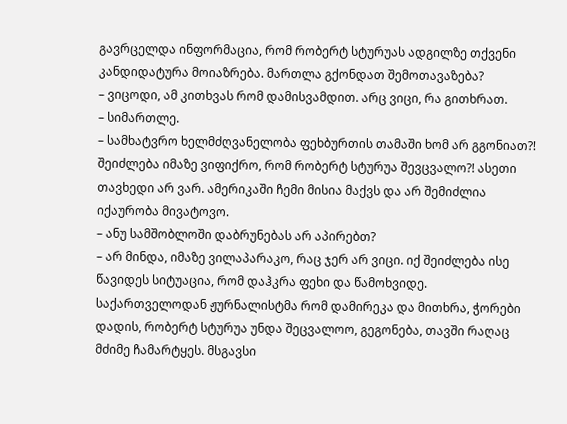გავრცელდა ინფორმაცია, რომ რობერტ სტურუას ადგილზე თქვენი კანდიდატურა მოიაზრება. მართლა გქონდათ შემოთავაზება?
– ვიცოდი, ამ კითხვას რომ დამისვამდით. არც ვიცი, რა გითხრათ.
– სიმართლე.
– სამხატვრო ხელმძღვანელობა ფეხბურთის თამაში ხომ არ გგონიათ?! შეიძლება იმაზე ვიფიქრო, რომ რობერტ სტურუა შევცვალო?! ასეთი თავხედი არ ვარ. ამერიკაში ჩემი მისია მაქვს და არ შემიძლია იქაურობა მივატოვო.
– ანუ სამშობლოში დაბრუნებას არ აპირებთ?
– არ მინდა, იმაზე ვილაპარაკო, რაც ჯერ არ ვიცი. იქ შეიძლება ისე წავიდეს სიტუაცია, რომ დაჰკრა ფეხი და წამოხვიდე. საქართველოდან ჟურნალისტმა რომ დამირეკა და მითხრა, ჭორები დადის, რობერტ სტურუა უნდა შეცვალოო, გეგონება, თავში რაღაც მძიმე ჩამარტყეს. მსგავსი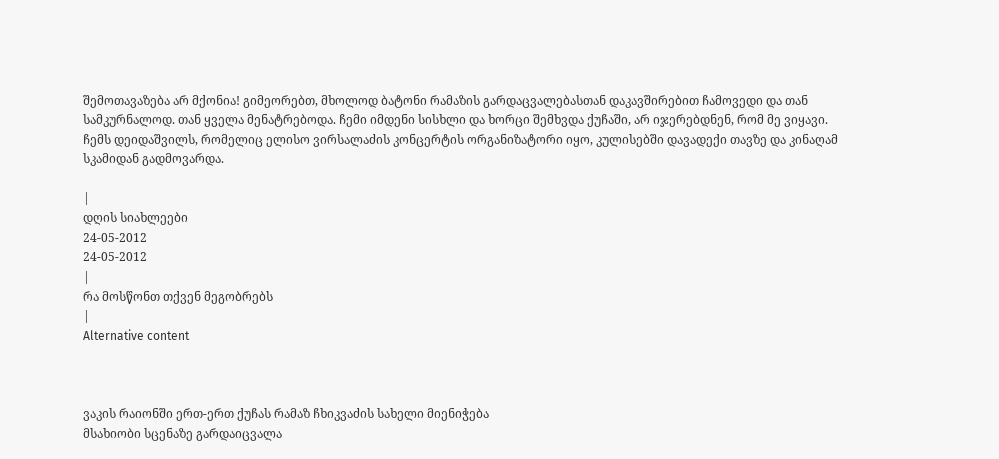შემოთავაზება არ მქონია! გიმეორებთ, მხოლოდ ბატონი რამაზის გარდაცვალებასთან დაკავშირებით ჩამოვედი და თან სამკურნალოდ. თან ყველა მენატრებოდა. ჩემი იმდენი სისხლი და ხორცი შემხვდა ქუჩაში, არ იჯერებდნენ, რომ მე ვიყავი. ჩემს დეიდაშვილს, რომელიც ელისო ვირსალაძის კონცერტის ორგანიზატორი იყო, კულისებში დავადექი თავზე და კინაღამ სკამიდან გადმოვარდა.

|
დღის სიახლეები
24-05-2012
24-05-2012
|
რა მოსწონთ თქვენ მეგობრებს
|
Alternative content



ვაკის რაიონში ერთ-ერთ ქუჩას რამაზ ჩხიკვაძის სახელი მიენიჭება
მსახიობი სცენაზე გარდაიცვალა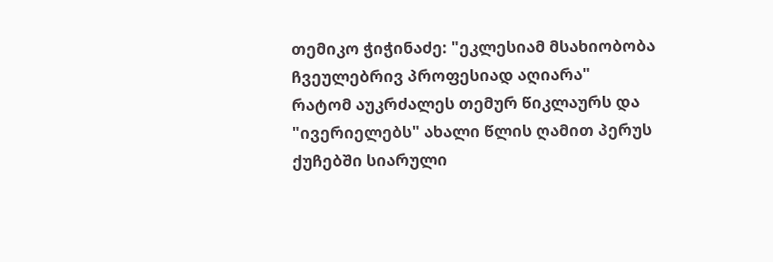თემიკო ჭიჭინაძე: "ეკლესიამ მსახიობობა ჩვეულებრივ პროფესიად აღიარა"
რატომ აუკრძალეს თემურ წიკლაურს და "ივერიელებს" ახალი წლის ღამით პერუს ქუჩებში სიარული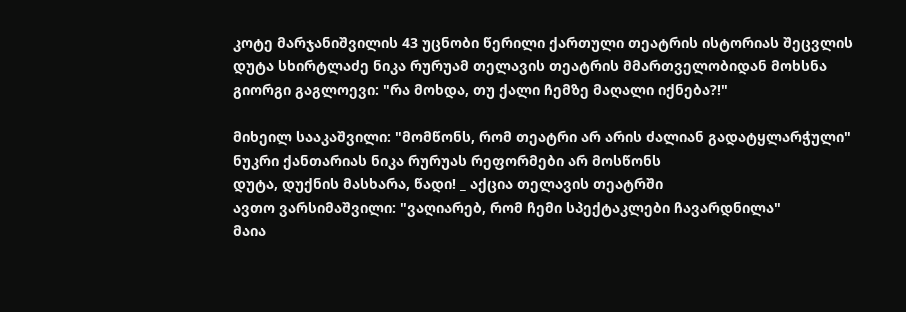კოტე მარჯანიშვილის 43 უცნობი წერილი ქართული თეატრის ისტორიას შეცვლის
დუტა სხირტლაძე ნიკა რურუამ თელავის თეატრის მმართველობიდან მოხსნა
გიორგი გაგლოევი: "რა მოხდა, თუ ქალი ჩემზე მაღალი იქნება?!"

მიხეილ სააკაშვილი: "მომწონს, რომ თეატრი არ არის ძალიან გადატყლარჭული"
ნუკრი ქანთარიას ნიკა რურუას რეფორმები არ მოსწონს
დუტა, დუქნის მასხარა, წადი! _ აქცია თელავის თეატრში
ავთო ვარსიმაშვილი: "ვაღიარებ, რომ ჩემი სპექტაკლები ჩავარდნილა"
მაია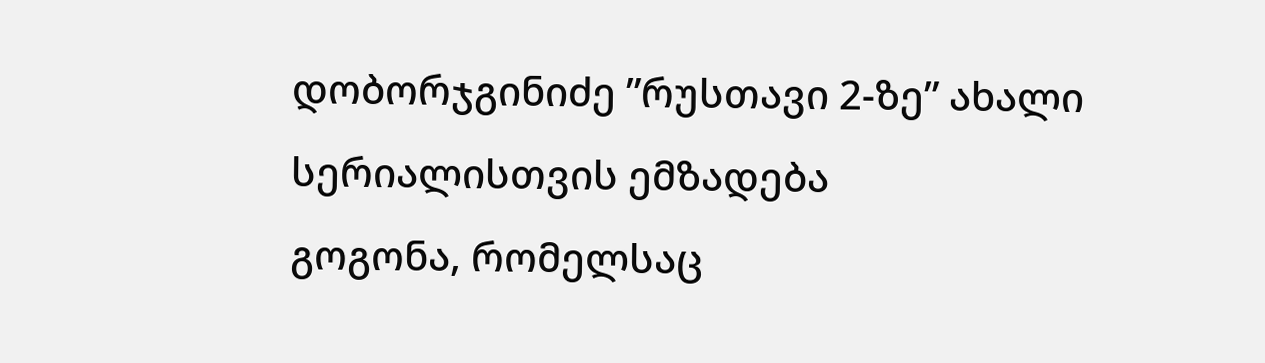დობორჯგინიძე ”რუსთავი 2-ზე” ახალი სერიალისთვის ემზადება
გოგონა, რომელსაც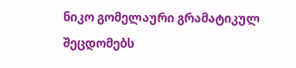ნიკო გომელაური გრამატიკულ შეცდომებს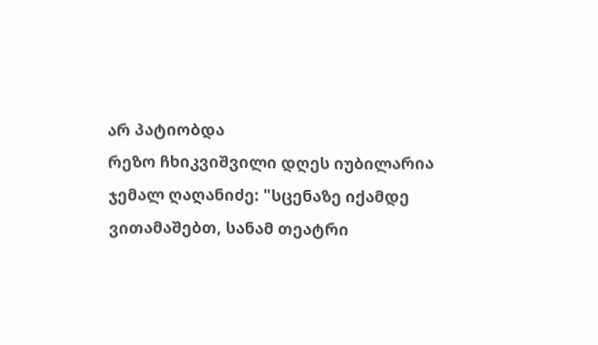არ პატიობდა
რეზო ჩხიკვიშვილი დღეს იუბილარია
ჯემალ ღაღანიძე: "სცენაზე იქამდე ვითამაშებთ, სანამ თეატრი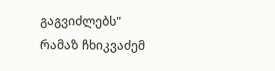გაგვიძლებს"
რამაზ ჩხიკვაძემ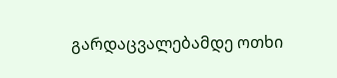გარდაცვალებამდე ოთხი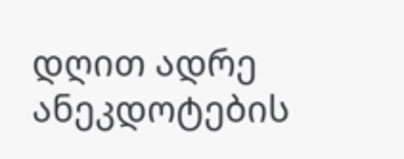დღით ადრე ანეკდოტების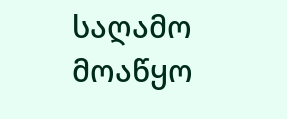საღამო მოაწყო